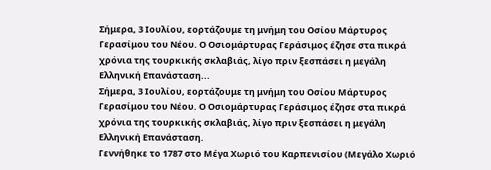Σήμερα, 3 Ιουλίου, εορτάζουμε τη μνήμη του Οσίου Μάρτυρος Γερασίμου του Νέου. Ο Οσιομάρτυρας Γεράσιμος έζησε στα πικρά χρόνια της τουρκικής σκλαβιάς, λίγο πριν ξεσπάσει η μεγάλη Ελληνική Επανάσταση...
Σήμερα, 3 Ιουλίου, εορτάζουμε τη μνήμη του Οσίου Μάρτυρος Γερασίμου του Νέου. Ο Οσιομάρτυρας Γεράσιμος έζησε στα πικρά χρόνια της τουρκικής σκλαβιάς, λίγο πριν ξεσπάσει η μεγάλη Ελληνική Επανάσταση.
Γεννήθηκε το 1787 στο Μέγα Χωριό του Καρπενισίου (Μεγάλο Χωριό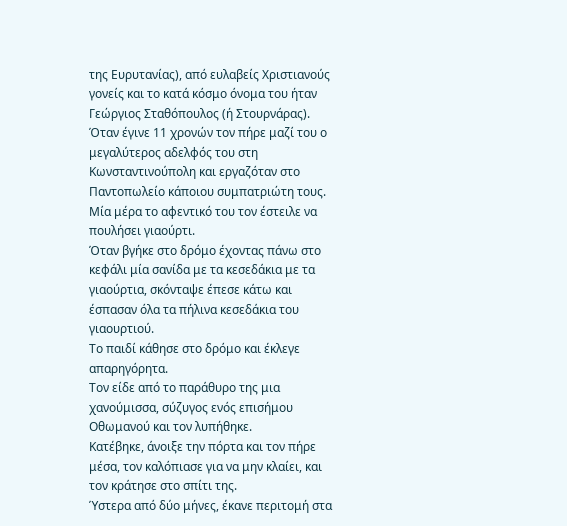της Ευρυτανίας), από ευλαβείς Χριστιανούς γονείς και το κατά κόσμο όνομα του ήταν Γεώργιος Σταθόπουλος (ή Στουρνάρας). Όταν έγινε 11 χρονών τον πήρε μαζί του ο μεγαλύτερος αδελφός του στη Κωνσταντινούπολη και εργαζόταν στο Παντοπωλείο κάποιου συμπατριώτη τους.
Μία μέρα το αφεντικό του τον έστειλε να πουλήσει γιαούρτι.
Όταν βγήκε στο δρόμο έχοντας πάνω στο κεφάλι μία σανίδα με τα κεσεδάκια με τα γιαούρτια, σκόνταψε έπεσε κάτω και έσπασαν όλα τα πήλινα κεσεδάκια του γιαουρτιού.
Το παιδί κάθησε στο δρόμο και έκλεγε απαρηγόρητα.
Τον είδε από το παράθυρο της μια χανούμισσα, σύζυγος ενός επισήμου Οθωμανού και τον λυπήθηκε.
Κατέβηκε, άνοιξε την πόρτα και τον πήρε μέσα, τον καλόπιασε για να μην κλαίει, και τον κράτησε στο σπίτι της.
Ύστερα από δύο μήνες, έκανε περιτομή στα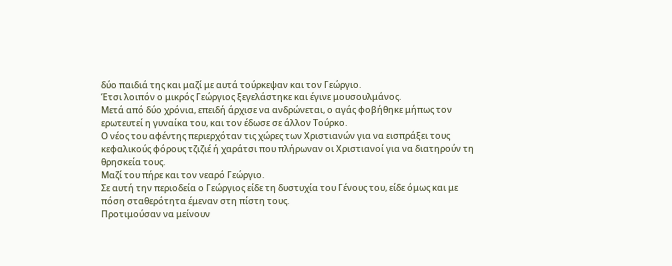δύο παιδιά της και μαζί με αυτά τούρκεψαν και τον Γεώργιο.
Έτσι λοιπόν ο μικρός Γεώργιος ξεγελάστηκε και έγινε μουσουλμάνος.
Μετά από δύο χρόνια, επειδή άρχισε να ανδρώνεται, ο αγάς φοβήθηκε μήπως τον ερωτευτεί η γυναίκα του, και τον έδωσε σε άλλον Τούρκο.
Ο νέος του αφέντης περιερχόταν τις χώρες των Χριστιανών για να εισπράξει τους κεφαλικούς φόρους τζιζιέ ή χαράτσι που πλήρωναν οι Χριστιανοί για να διατηρούν τη θρησκεία τους.
Μαζί του πήρε και τον νεαρό Γεώργιο.
Σε αυτή την περιοδεία ο Γεώργιος είδε τη δυστυχία του Γένους του, είδε όμως και με πόση σταθερότητα έμεναν στη πίστη τους.
Προτιμούσαν να μείνουν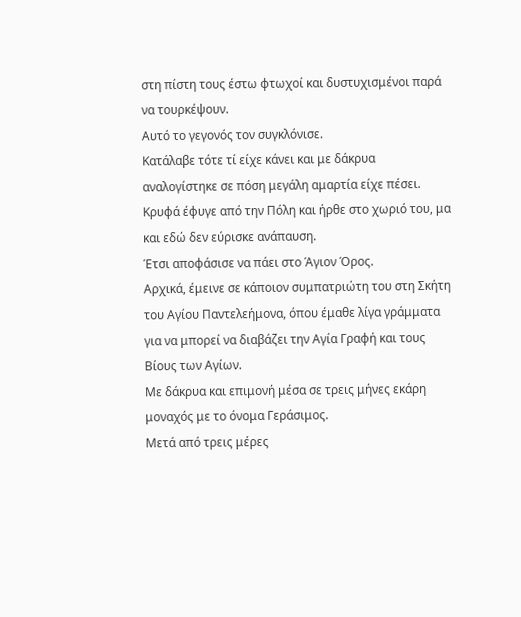στη πίστη τους έστω φτωχοί και δυστυχισμένοι παρά να τουρκέψουν.
Αυτό το γεγονός τον συγκλόνισε.
Κατάλαβε τότε τί είχε κάνει και με δάκρυα αναλογίστηκε σε πόση μεγάλη αμαρτία είχε πέσει.
Κρυφά έφυγε από την Πόλη και ήρθε στο χωριό του, μα και εδώ δεν εύρισκε ανάπαυση.
Έτσι αποφάσισε να πάει στο Άγιον Όρος.
Αρχικά, έμεινε σε κάποιον συμπατριώτη του στη Σκήτη του Αγίου Παντελεήμονα, όπου έμαθε λίγα γράμματα για να μπορεί να διαβάζει την Αγία Γραφή και τους Βίους των Αγίων.
Με δάκρυα και επιμονή μέσα σε τρεις μήνες εκάρη μοναχός με το όνομα Γεράσιμος.
Μετά από τρεις μέρες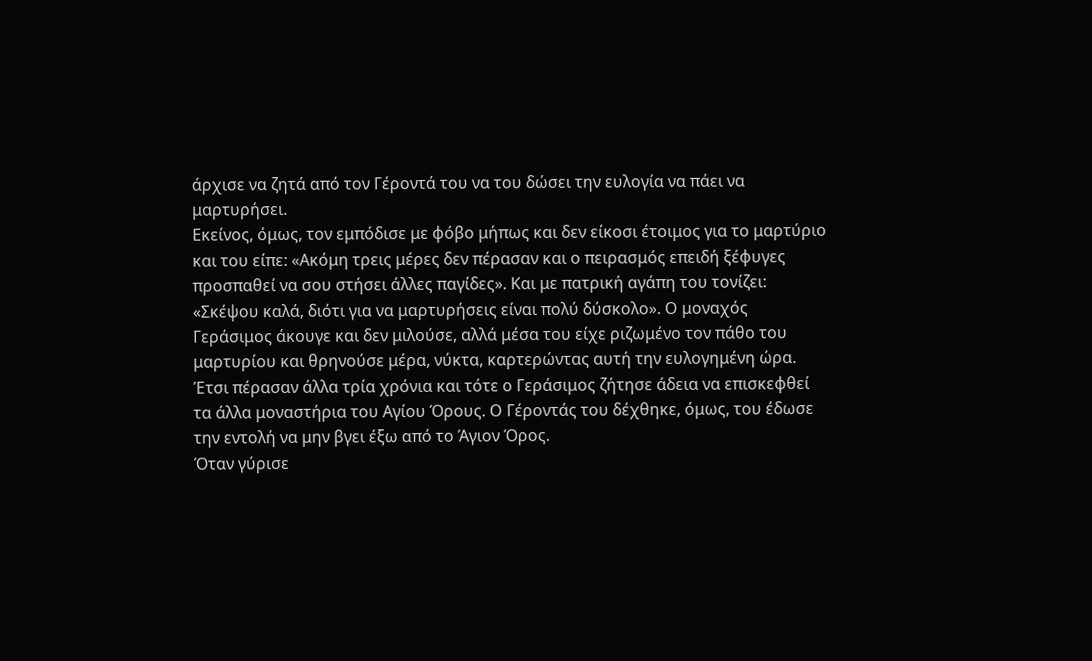άρχισε να ζητά από τον Γέροντά του να του δώσει την ευλογία να πάει να μαρτυρήσει.
Εκείνος, όμως, τον εμπόδισε με φόβο μήπως και δεν είκοσι έτοιμος για το μαρτύριο και του είπε: «Ακόμη τρεις μέρες δεν πέρασαν και ο πειρασμός επειδή ξέφυγες προσπαθεί να σου στήσει άλλες παγίδες». Και με πατρική αγάπη του τονίζει: «Σκέψου καλά, διότι για να μαρτυρήσεις είναι πολύ δύσκολο». Ο μοναχός Γεράσιμος άκουγε και δεν μιλούσε, αλλά μέσα του είχε ριζωμένο τον πάθο του μαρτυρίου και θρηνούσε μέρα, νύκτα, καρτερώντας αυτή την ευλογημένη ώρα.
Έτσι πέρασαν άλλα τρία χρόνια και τότε ο Γεράσιμος ζήτησε άδεια να επισκεφθεί τα άλλα μοναστήρια του Αγίου Όρους. Ο Γέροντάς του δέχθηκε, όμως, του έδωσε την εντολή να μην βγει έξω από το Άγιον Όρος.
Όταν γύρισε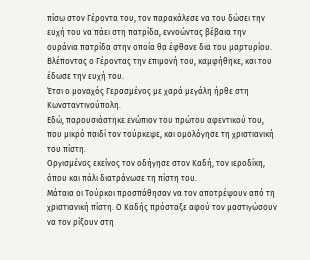πίσω στον Γέροντα του, τον παρακάλεσε να του δώσει την ευχή του να πάει στη πατρίδα, εννοώντας βέβαια την ουράνια πατρίδα στην οποία θα έφθανε δια του μαρτυρίου.
Βλέποντας ο Γέροντας την επιμονή του, καμφήθηκε, και του έδωσε την ευχή του.
Έτσι ο μοναχός Γερασμένος με χαρά μεγάλη ήρθε στη Κωνσταντινούπολη.
Εδώ, παρουσιάστηκε ενώπιον του πρώτου αφεντικού του, που μικρό παιδί τον τούρκεψε, και ομολόγησε τη χριστιανική του πίστη.
Οργισμένος εκείνος τον οδήγησε στον Καδή, τον ιεροδίκη, όπου και πάλι διατράνωσε τη πίστη του.
Μάταια οι Τούρκοι προσπάθησαν να τον αποτρέψουν από τη χριστιανική πίστη. Ο Καδής πρόσταξε αφού τον μαστιγώσουν να τον ρίξουν στη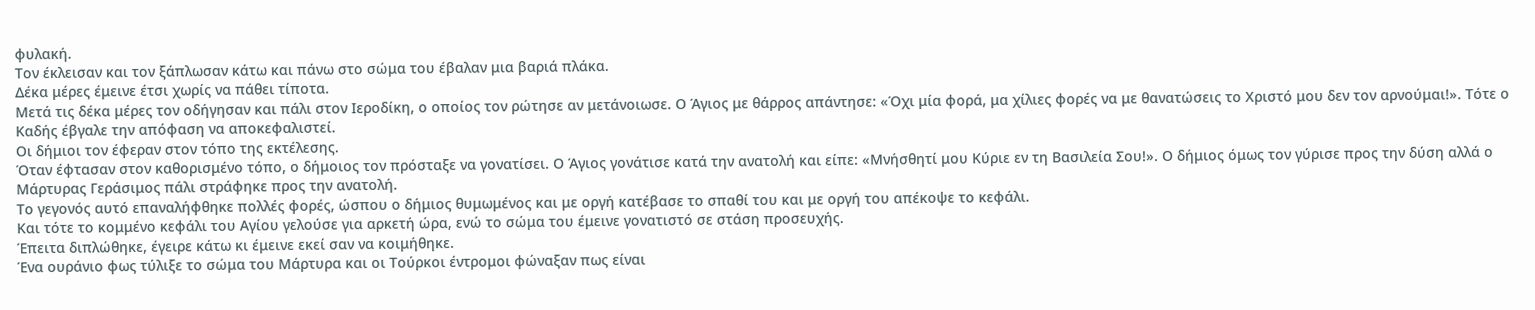φυλακή.
Τον έκλεισαν και τον ξάπλωσαν κάτω και πάνω στο σώμα του έβαλαν μια βαριά πλάκα.
Δέκα μέρες έμεινε έτσι χωρίς να πάθει τίποτα.
Μετά τις δέκα μέρες τον οδήγησαν και πάλι στον Ιεροδίκη, ο οποίος τον ρώτησε αν μετάνοιωσε. Ο Άγιος με θάρρος απάντησε: «Όχι μία φορά, μα χίλιες φορές να με θανατώσεις το Χριστό μου δεν τον αρνούμαι!». Τότε ο Καδής έβγαλε την απόφαση να αποκεφαλιστεί.
Οι δήμιοι τον έφεραν στον τόπο της εκτέλεσης.
Όταν έφτασαν στον καθορισμένο τόπο, ο δήμοιος τον πρόσταξε να γονατίσει. Ο Άγιος γονάτισε κατά την ανατολή και είπε: «Μνήσθητί μου Κύριε εν τη Βασιλεία Σου!». Ο δήμιος όμως τον γύρισε προς την δύση αλλά ο Μάρτυρας Γεράσιμος πάλι στράφηκε προς την ανατολή.
Το γεγονός αυτό επαναλήφθηκε πολλές φορές, ώσπου ο δήμιος θυμωμένος και με οργή κατέβασε το σπαθί του και με οργή του απέκοψε το κεφάλι.
Και τότε το κομμένο κεφάλι του Αγίου γελούσε για αρκετή ώρα, ενώ το σώμα του έμεινε γονατιστό σε στάση προσευχής.
Έπειτα διπλώθηκε, έγειρε κάτω κι έμεινε εκεί σαν να κοιμήθηκε.
Ένα ουράνιο φως τύλιξε το σώμα του Μάρτυρα και οι Τούρκοι έντρομοι φώναξαν πως είναι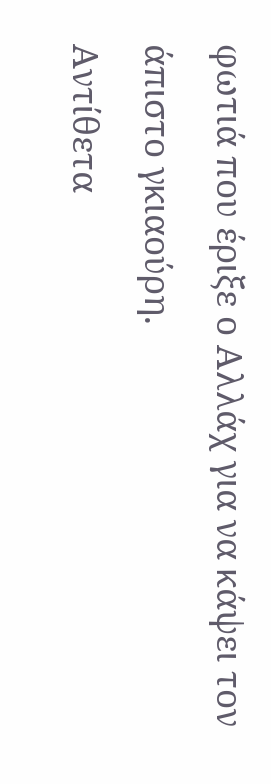φωτιά που έριξε ο Αλλάχ για να κάψει τον άπιστο γκιαούρη.
Αντίθετα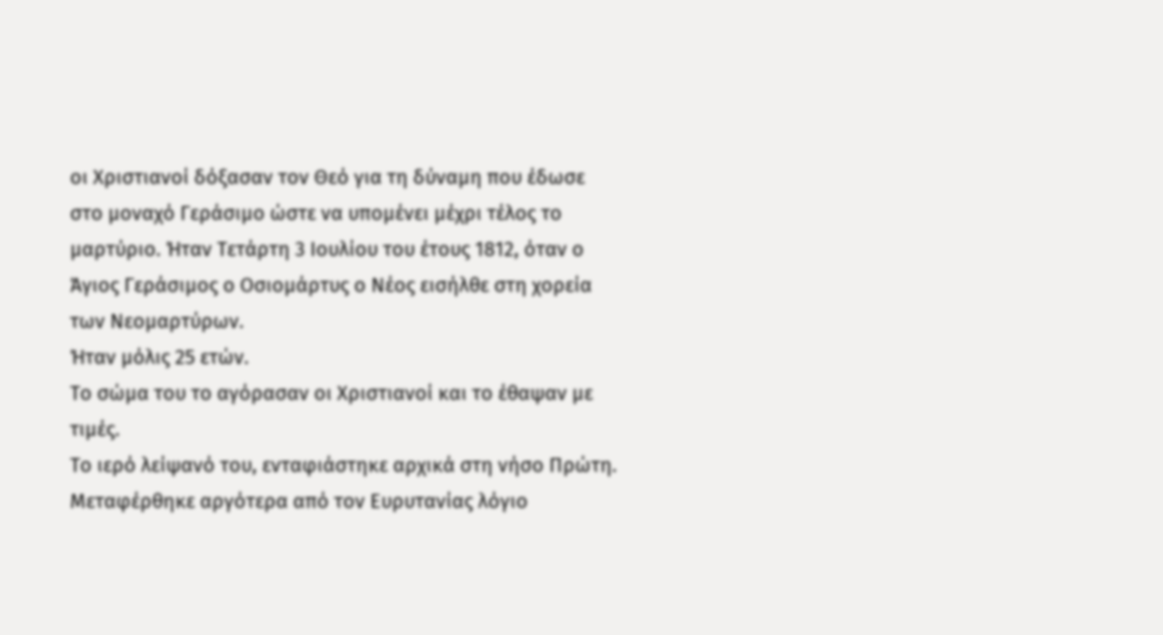οι Χριστιανοί δόξασαν τον Θεό για τη δύναμη που έδωσε στο μοναχό Γεράσιμο ώστε να υπομένει μέχρι τέλος το μαρτύριο. Ήταν Τετάρτη 3 Ιουλίου του έτους 1812, όταν ο Άγιος Γεράσιμος ο Οσιομάρτυς ο Νέος εισήλθε στη χορεία των Νεομαρτύρων.
Ήταν μόλις 25 ετών.
Το σώμα του το αγόρασαν οι Χριστιανοί και το έθαψαν με τιμές.
Το ιερό λείψανό του, ενταφιάστηκε αρχικά στη νήσο Πρώτη.
Μεταφέρθηκε αργότερα από τον Ευρυτανίας λόγιο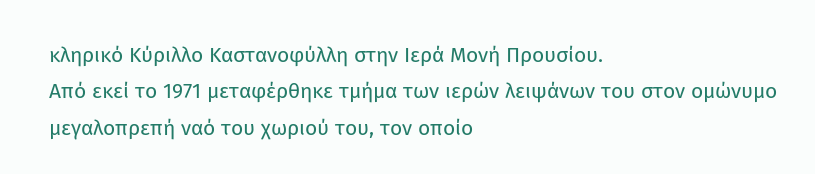κληρικό Κύριλλο Καστανοφύλλη στην Ιερά Μονή Προυσίου.
Από εκεί το 1971 μεταφέρθηκε τμήμα των ιερών λειψάνων του στον ομώνυμο μεγαλοπρεπή ναό του χωριού του, τον οποίο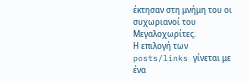έκτησαν στη μνήμη του οι συχωριανοί του Μεγαλοχωρίτες.
Η επιλογή των posts/links γίνεται με ένα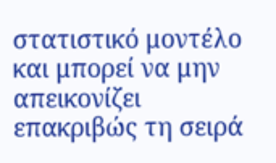στατιστικό μοντέλο και μπορεί να μην απεικονίζει επακριβώς τη σειρά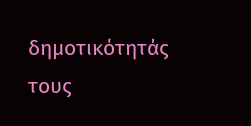δημοτικότητάς τους